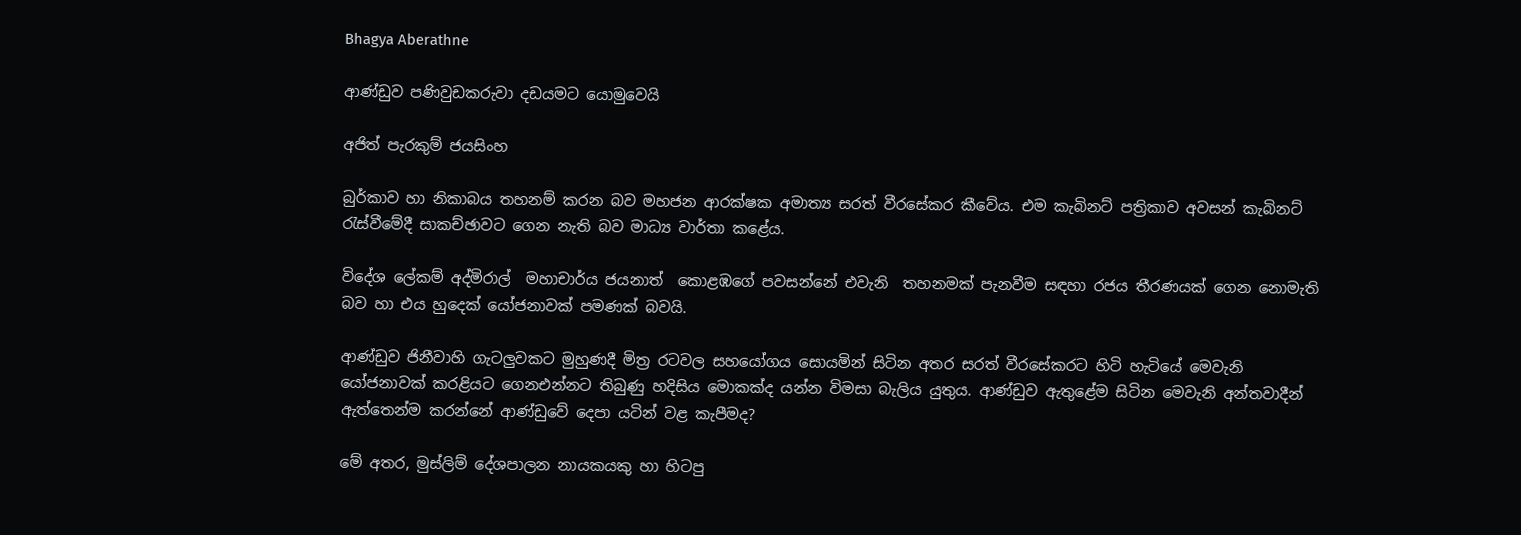Bhagya Aberathne

ආණ්ඩුව පණිවුඩකරුවා දඩයමට යොමුවෙයි

අජිත් පැරකුම් ජයසිංහ

බුර්කාව හා නිකාබය තහනම් කරන බව මහජන ආරක්ෂක අමාත්‍ය සරත් වීරසේකර කීවේය. එම කැබිනට් පත්‍රිකාව අවසන් කැබිනට් රැස්වීමේදී සාකච්ඡාවට ගෙන නැති බව මාධ්‍ය වාර්තා කළේය.

විදේශ ලේකම් අද්මිරාල්  මහාචාර්ය ජයනාත්  කොළඹගේ පවසන්නේ එවැනි  තහනමක් පැනවීම සඳහා රජය තීරණයක් ගෙන නොමැති බව හා එය හුදෙක් යෝජනාවක් පමණක් බවයි.

ආණ්ඩුව ජිනීවාහි ගැටලුවකට මුහුණදී මිත්‍ර රටවල සහයෝගය සොයමින් සිටින අතර සරත් වීරසේකරට හිටි හැටියේ මෙවැනි යෝජනාවක් කරළියට ගෙනඑන්නට තිබුණු හදිසිය මොකක්ද යන්න විමසා බැලිය යුතුය. ආණ්ඩුව ඇතුළේම සිටින මෙවැනි අන්තවාදීන් ඇත්තෙන්ම කරන්නේ ආණ්ඩුවේ දෙපා යටින් වළ කැපීමද?

මේ අතර, මුස්ලිම් දේශපාලන නායකයකු හා හිටපු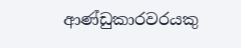ආණ්ඩුකාරවරයකු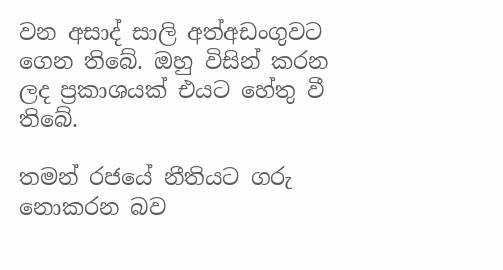වන අසාද් සාලි අත්අඩංගුවට ගෙන තිබේ. ඔහු විසින් කරන ලද ප්‍රකාශයක් එයට හේතු වී තිබේ.

තමන් රජයේ නීතියට ගරු නොකරන බව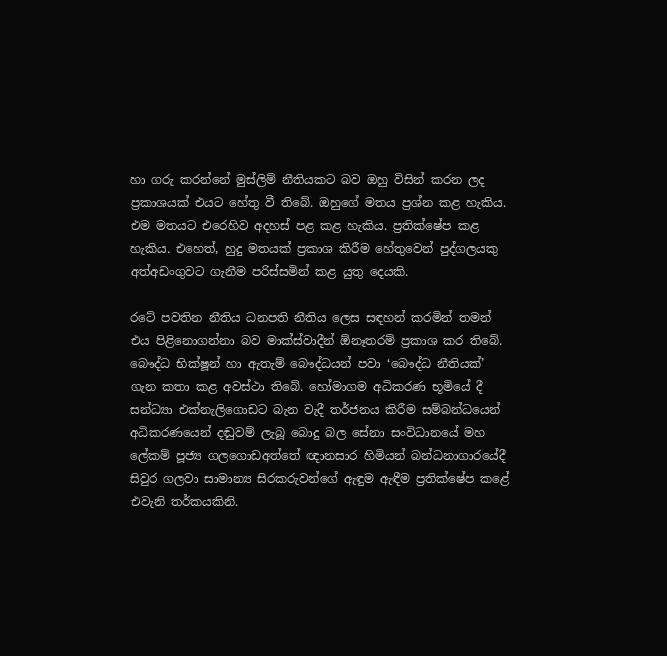හා ගරු කරන්නේ මුස්ලිම් නීතියකට බව ඔහු විසින් කරන ලද ප්‍රකාශයක් එයට හේතු වී තිබේ. ඔහුගේ මතය ප්‍රශ්න කළ හැකිය. එම මතයට එරෙහිව අදහස් පළ කළ හැකිය. ප්‍රතික්ෂේප කළ හැකිය. එහෙත්, හුදු මතයක් ප්‍රකාශ කිරීම හේතුවෙන් පුද්ගලයකු අත්අඩංගුවට ගැනීම පරිස්සමින් කළ යුතු දෙයකි.

රටේ පවතින නීතිය ධනපති නීතිය ලෙස සඳහන් කරමින් තමන් එය පිළිනොගන්නා බව මාක්ස්වාදීන් ඕනෑතරම් ප්‍රකාශ කර තිබේ. බෞද්ධ භික්ෂූන් හා ඇතැම් බෞද්ධයන් පවා ‘බෞද්ධ නීතියක්’ ගැන කතා කළ අවස්ථා තිබේ. හෝමාගම අධිකරණ භූමියේ දී සන්ධ්‍යා එක්නැලිගොඩට බැන වැදී තර්ජනය කිරීම සම්බන්ධයෙන් අධිකරණයෙන් දඬුවම් ලැබූ බොදු බල සේනා සංවිධානයේ මහ ලේකම් පූජ්‍ය ගලගොඩඅත්තේ ඥානසාර හිමියන් බන්ධනාගාරයේදී සිවුර ගලවා සාමාන්‍ය සිරකරුවන්ගේ ඇඳුම ඇඳීම ප්‍රතික්ෂේප කළේ එවැනි තර්කයකිනි.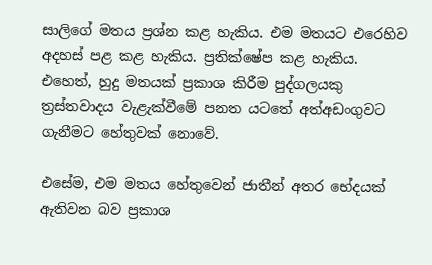සාලිගේ මතය ප්‍රශ්න කළ හැකිය. එම මතයට එරෙහිව අදහස් පළ කළ හැකිය. ප්‍රතික්ෂේප කළ හැකිය. එහෙත්, හුදු මතයක් ප්‍රකාශ කිරීම පුද්ගලයකු ත්‍රස්තවාදය වැළැක්වීමේ පනත යටතේ අත්අඩංගුවට ගැනීමට හේතුවක් නොවේ.

එසේම, එම මතය හේතුවෙන් ජාතීන් අතර භේදයක් ඇතිවන බව ප්‍රකාශ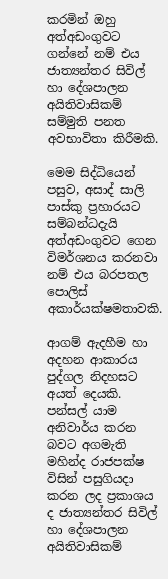කරමින් ඔහු අත්අඩංගුවට ගන්නේ නම් එය ජාත්‍යන්තර සිවිල් හා දේශපාලන අයිතිවාසිකම් සම්මුති පනත අවභාවිතා කිරීමකි.

මෙම සිද්ධියෙන් පසුව, අසාද් සාලි පාස්කු ප්‍රහාරයට සම්බන්ධදැයි අත්අඩංගුවට ගෙන විමර්ශනය කරනවා නම් එය බරපතල පොලිස් අකාර්යක්ෂමතාවකි.

ආගම් ඇදහීම හා අදහන ආකාරය පුද්ගල නිදහසට අයත් දෙයකි. පන්සල් යාම අනිවාර්ය කරන බවට අගමැති මහින්ද රාජපක්ෂ විසින් පසුගියදා කරන ලද ප්‍රකාශය ද ජාත්‍යන්තර සිවිල් හා දේශපාලන අයිතිවාසිකම්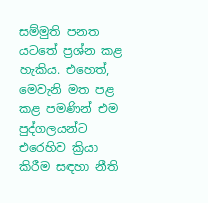සම්මුති පනත යටතේ ප්‍රශ්න කළ හැකිය. එහෙත්, මෙවැනි මත පළ කළ පමණින් එම පුද්ගලයන්ට එරෙහිව ක්‍රියා කිරීම සඳහා නීති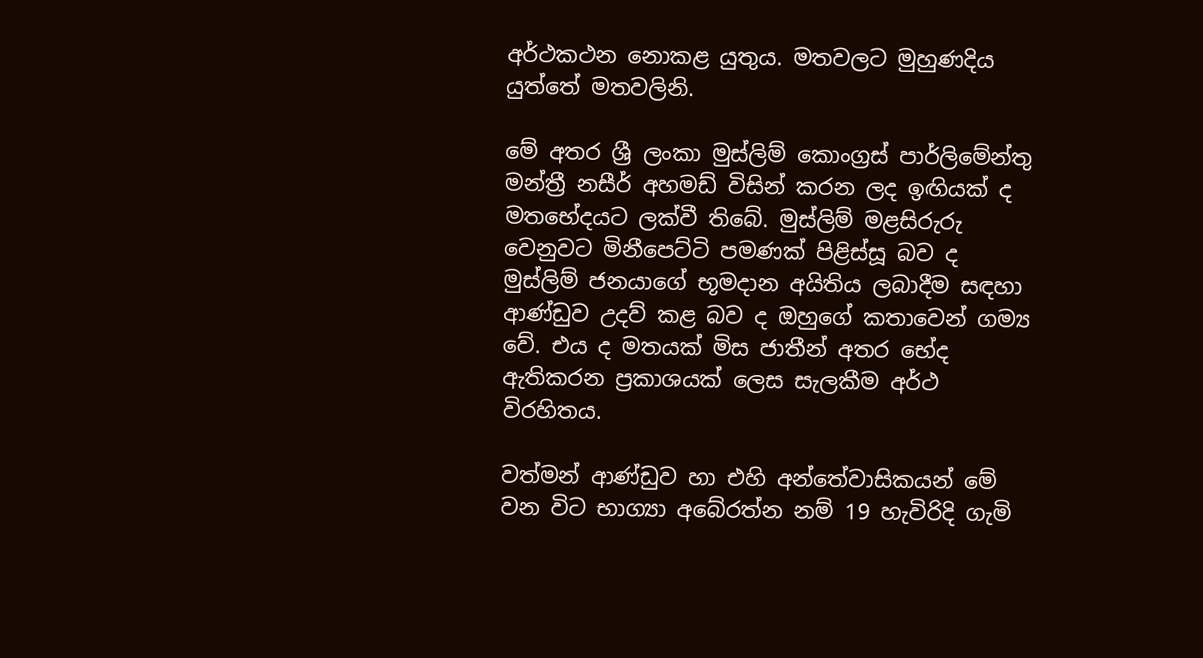අර්ථකථන නොකළ යුතුය. මතවලට මුහුණදිය යුත්තේ මතවලිනි.

මේ අතර ශ්‍රී ලංකා මුස්ලිම් කොංග්‍රස් පාර්ලිමේන්තු මන්ත්‍රී නසීර් අහමඩ් විසින් කරන ලද ඉඟියක් ද මතභේදයට ලක්වී තිබේ. මුස්ලිම් මළසිරුරු වෙනුවට මිනීපෙට්ටි පමණක් පිළිස්සූ බව ද මුස්ලිම් ජනයාගේ භූමදාන අයිතිය ලබාදීම සඳහා ආණ්ඩුව උදව් කළ බව ද ඔහුගේ කතාවෙන් ගම්‍ය වේ. එය ද මතයක් මිස ජාතීන් අතර භේද ඇතිකරන ප්‍රකාශයක් ලෙස සැලකීම අර්ථ විරහිතය.

වත්මන් ආණ්ඩුව හා එහි අන්තේවාසිකයන් මේ වන විට භාග්‍යා අබේරත්න නම් 19 හැවිරිදි ගැමි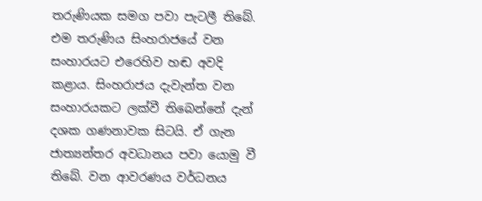තරුණියක සමග පවා පැටලී තිබේ. එම තරුණිය සිංහරාජයේ වන සංහාරයට එරෙහිව හඬ අවදි කළාය. සිංහරාජය දැවැන්ත වන සංහාරයකට ලක්වී තිබෙන්නේ දැන් දශක ගණනාවක සිටයි. ඒ ගැන ජාත්‍යන්තර අවධානය පවා යොමු වී තිබේ. වන ආවරණය වර්ධනය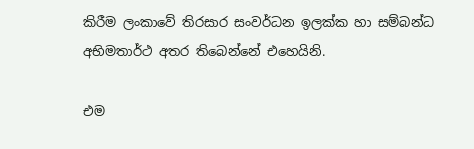කිරීම ලංකාවේ තිරසාර සංවර්ධන ඉලක්ක හා සම්බන්ධ අභිමතාර්ථ අතර තිබෙන්නේ එහෙයිනි.

එම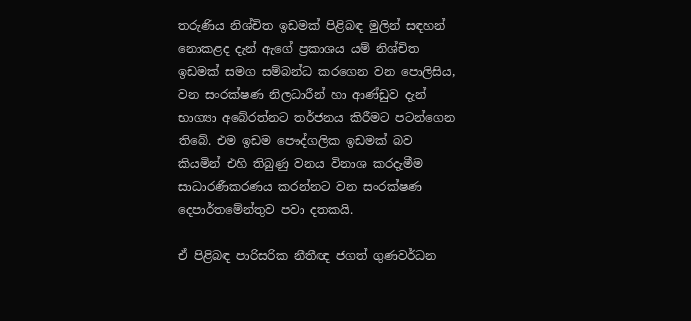තරුණිය නිශ්චිත ඉඩමක් පිළිබඳ මුලින් සඳහන් නොකළද දැන් ඇගේ ප්‍රකාශය යම් නිශ්චිත ඉඩමක් සමග සම්බන්ධ කරගෙන වන පොලිසිය, වන සංරක්ෂණ නිලධාරීන් හා ආණ්ඩුව දැන් භාග්‍යා අබේරත්නට තර්ජනය කිරීමට පටන්ගෙන තිබේ. එම ඉඩම පෞද්ගලික ඉඩමක් බව කියමින් එහි තිබුණු වනය විනාශ කරදැමීම සාධාරණීකරණය කරන්නට වන සංරක්ෂණ දෙපාර්තමේන්තුව පවා දතකයි.

ඒ පිළිබඳ පාරිසරික නීතීඥ ජගත් ගුණවර්ධන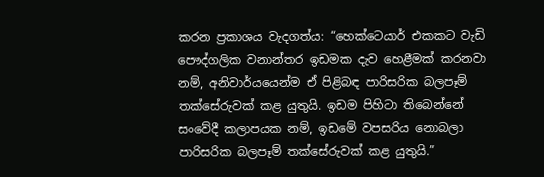කරන ප්‍රකාශය වැදගත්ය: “හෙක්ටෙයාර් එකකට වැඩි පෞද්ගලික වනාන්තර ඉඩමක දැව හෙළීමක් කරනවා නම්, අනිවාර්යයෙන්ම ඒ පිළිබඳ පාරිසරික බලපෑම් තක්සේරුවක් කළ යුතුයි. ඉඩම පිහිටා තිබෙන්නේ සංවේදී කලාපයක නම්, ඉඩමේ වපසරිය නොබලා පාරිසරික බලපෑම් තක්සේරුවක් කළ යුතුයි.”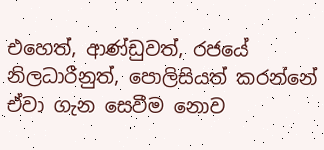එහෙත්, ආණ්ඩුවත්, රජයේ නිලධාරීනුත්, පොලිසියත් කරන්නේ ඒවා ගැන සෙවීම නොව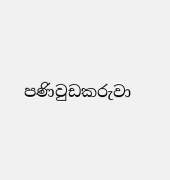පණිවුඩකරුවා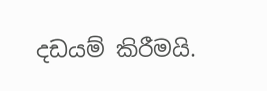දඩයම් කිරීමයි.